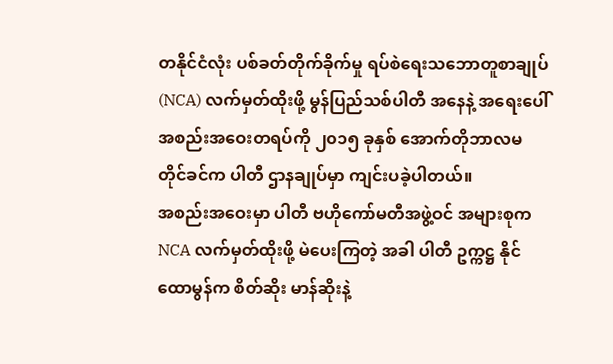တနိုင်ငံလုံး ပစ်ခတ်တိုက်ခိုက်မှု ရပ်စဲရေးသဘောတူစာချုပ် (NCA) လက်မှတ်ထိုးဖို့ မွန်ပြည်သစ်ပါတီ အနေနဲ့ အရေးပေါ် အစည်းအဝေးတရပ်ကို ၂၀၁၅ ခုနှစ် အောက်တိုဘာလမတိုင်ခင်က ပါတီ ဌာနချုပ်မှာ ကျင်းပခဲ့ပါတယ်။
အစည်းအဝေးမှာ ပါတီ ဗဟိုကော်မတီအဖွဲ့ဝင် အများစုက NCA လက်မှတ်ထိုးဖို့ မဲပေးကြတဲ့ အခါ ပါတီ ဥက္ကဋ္ဌ နိုင်ထောမွန်က စိတ်ဆိုး မာန်ဆိုးနဲ့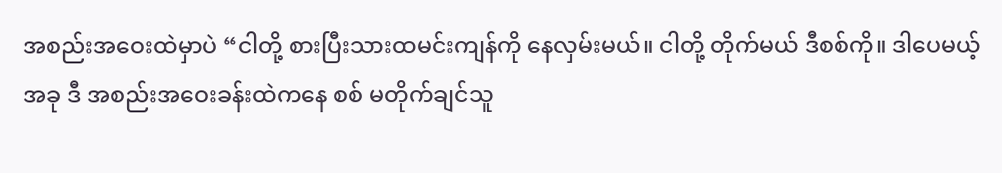အစည်းအဝေးထဲမှာပဲ “ငါတို့ စားပြီးသားထမင်းကျန်ကို နေလှမ်းမယ်။ ငါတို့ တိုက်မယ် ဒီစစ်ကို။ ဒါပေမယ့် အခု ဒီ အစည်းအဝေးခန်းထဲကနေ စစ် မတိုက်ချင်သူ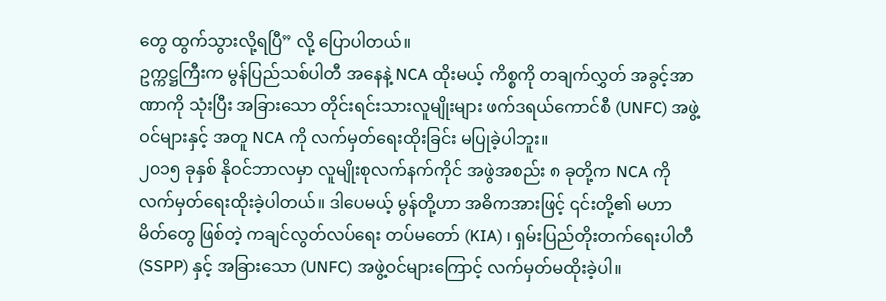တွေ ထွက်သွားလို့ရပြီ” လို့ ပြောပါတယ်။
ဥက္ကဋ္ဌကြီးက မွန်ပြည်သစ်ပါတီ အနေနဲ့ NCA ထိုးမယ့် ကိစ္စကို တချက်လွှတ် အခွင့်အာဏာကို သုံးပြီး အခြားသော တိုင်းရင်းသားလူမျိုးများ ဖက်ဒရယ်ကောင်စီ (UNFC) အဖွဲ့ဝင်များနှင့် အတူ NCA ကို လက်မှတ်ရေးထိုးခြင်း မပြုခဲ့ပါဘူး။
၂၀၁၅ ခုနှစ် နိုဝင်ဘာလမှာ လူမျိုးစုလက်နက်ကိုင် အဖွဲအစည်း ၈ ခုတို့က NCA ကို လက်မှတ်ရေးထိုးခဲ့ပါတယ်။ ဒါပေမယ့် မွန်တို့ဟာ အဓိကအားဖြင့် ၎င်းတို့၏ မဟာမိတ်တွေ ဖြစ်တဲ့ ကချင်လွတ်လပ်ရေး တပ်မတော် (KIA) ၊ ရှမ်းပြည်တိုးတက်ရေးပါတီ (SSPP) နှင့် အခြားသော (UNFC) အဖွဲ့ဝင်များကြောင့် လက်မှတ်မထိုးခဲ့ပါ။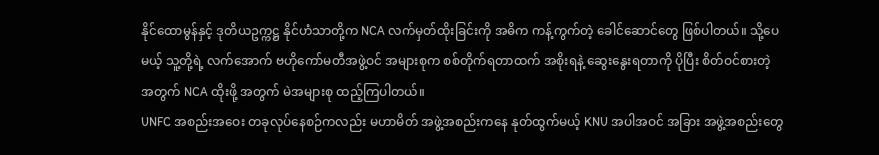နိုင်ထောမွန်နှင့် ဒုတိယဥက္ကဋ္ဌ နိုင်ဟံသာတို့က NCA လက်မှတ်ထိုးခြင်းကို အဓိက ကန့်ကွက်တဲ့ ခေါင်ဆောင်တွေ ဖြစ်ပါတယ်။ သို့ပေမယ့် သူ့တို့ရဲ့ လက်အောက် ဗဟိုကော်မတီအဖွဲ့ဝင် အများစုက စစ်တိုက်ရတာထက် အစိုးရနဲ့ ဆွေးနွေးရတာကို ပိုပြီး စိတ်ဝင်စားတဲ့ အတွက် NCA ထိုးဖို့ အတွက် မဲအများစု ထည့်ကြပါတယ်။
UNFC အစည်းအဝေး တခုလုပ်နေစဉ်ကလည်း မဟာမိတ် အဖွဲ့အစည်းကနေ နုတ်ထွက်မယ့် KNU အပါအဝင် အခြား အဖွဲ့အစည်းတွေ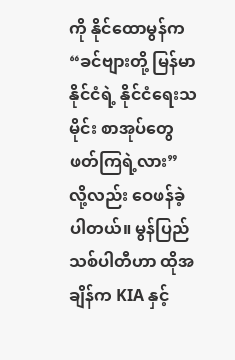ကို နိုင်ထောမွန်က “ခင်ဗျားတို့ မြန်မာနိုင်ငံရဲ့ နိုင်ငံရေးသမိုင်း စာအုပ်တွေ ဖတ်ကြရဲ့လား” လို့လည်း ဝေဖန်ခဲ့ပါတယ်။ မွန်ပြည်သစ်ပါတီဟာ ထိုအချိန်က KIA နှင့်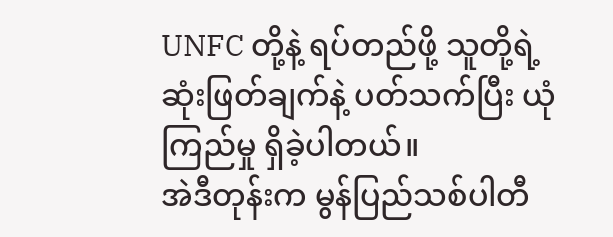UNFC တို့နဲ့ ရပ်တည်ဖို့ သူတို့ရဲ့ ဆုံးဖြတ်ချက်နဲ့ ပတ်သက်ပြီး ယုံကြည်မှု ရှိခဲ့ပါတယ်။
အဲဒီတုန်းက မွန်ပြည်သစ်ပါတီ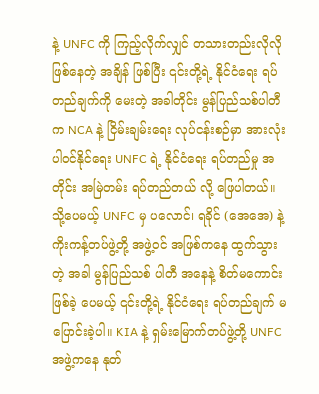နဲ့ UNFC ကို ကြည့်လိုက်လျှင် တသားတည်းလိုလို ဖြစ်နေတဲ့ အချိန် ဖြစ်ပြီး ၎င်းတို့ရဲ့ နိုင်ငံရေး ရပ်တည်ချက်ကို မေးတဲ့ အခါတိုင်း မွန်ပြည်သစ်ပါတီက NCA နဲ့ ငြိမ်းချမ်းရေး လုပ်ငန်းစဉ်မှာ အားလုံး ပါဝင်နိုင်ရေး UNFC ရဲ့ နိုင်ငံရေး ရပ်တည်မှု အတိုင်း အမြဲတမ်း ရပ်တည်တယ် လို့ ဖြေပါတယ်။
သို့ပေမယ့် UNFC မှ ပလောင်၊ ရခိုင် (အေအေ) နဲ့ ကိုးကန့်တပ်ဖွဲ့တို့ အဖွဲ့ဝင် အဖြစ်ကနေ ထွက်သွားတဲ့ အခါ မွန်ပြည်သစ် ပါတီ အနေနဲ့ စိတ်မကောင်းဖြစ်ခဲ့ ပေမယ့် ၎င်းတို့ရဲ့ နိုင်ငံရေး ရပ်တည်ချက် မပြောင်းခဲ့ပါ။ KIA နဲ့ ရှမ်းမြောက်တပ်ဖွဲ့တို့ UNFC အဖွဲ့ကနေ နုတ်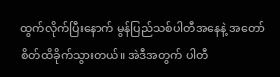ထွက်လိုက်ပြီးနောက် မွန်ပြည်သစ်ပါတီအနေနဲ့ အတော် စိတ်ထိခိုက်သွားတယ်။ အဲဒီအတွက် ပါတီ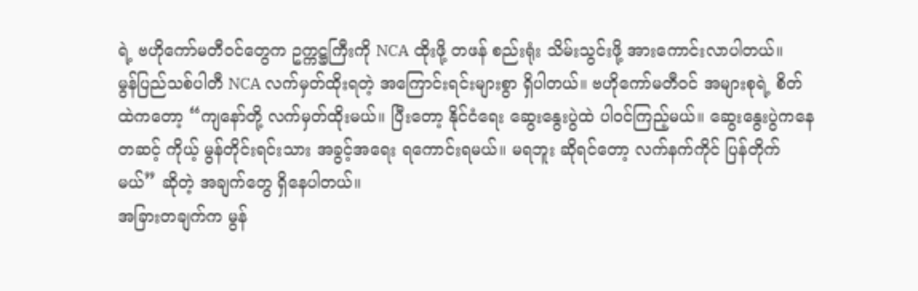ရဲ့ ဗဟိုကော်မတီဝင်တွေက ဥက္ကဋ္ဌကြီးကို NCA ထိုးဖို့ တဖန် စည်းရုံး သိမ်းသွင်းဖို့ အားကောင်းလာပါတယ်။
မွန်ပြည်သစ်ပါတီ NCA လက်မှတ်ထိုးရတဲ့ အကြောင်းရင်းများစွာ ရှိပါတယ်။ ဗဟိုကော်မတီဝင် အများစုရဲ့ စိတ်ထဲကတော့ “ကျနော်တို့ လက်မှတ်ထိုးမယ်။ ပြီးတော့ နိုင်ငံရေး ဆွေးနွေးပွဲထဲ ပါဝင်ကြည့်မယ်။ ဆွေးနွေးပွဲကနေ တဆင့် ကိုယ့် မွန်တိုင်းရင်းသား အခွင့်အရေး ရကောင်းရမယ်။ မရဘူး ဆိုရင်တော့ လက်နက်ကိုင် ပြန်တိုက်မယ်” ဆိုတဲ့ အချက်တွေ ရှိနေပါတယ်။
အခြားတချက်က မွန်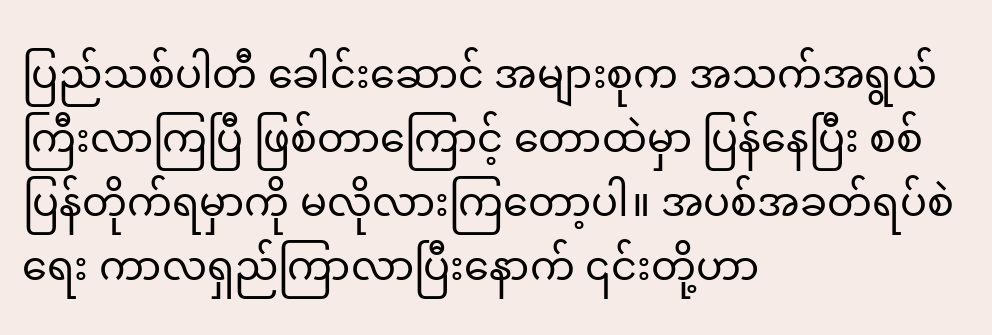ပြည်သစ်ပါတီ ခေါင်းဆောင် အများစုက အသက်အရွယ်ကြီးလာကြပြီ ဖြစ်တာကြောင့် တောထဲမှာ ပြန်နေပြီး စစ်ပြန်တိုက်ရမှာကို မလိုလားကြတော့ပါ။ အပစ်အခတ်ရပ်စဲရေး ကာလရှည်ကြာလာပြီးနောက် ၎င်းတို့ဟာ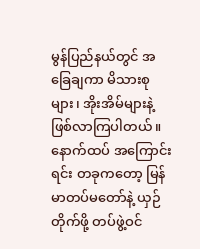မွန်ပြည်နယ်တွင် အခြေချကာ မိသားစုများ၊ အိုးအိမ်များနဲ့ ဖြစ်လာကြပါတယ်။
နောက်ထပ် အကြောင်းရင်း တခုကတော့ မြန်မာတပ်မတော်နဲ့ ယှဉ်တိုက်ဖို့ တပ်ဖွဲ့ဝင်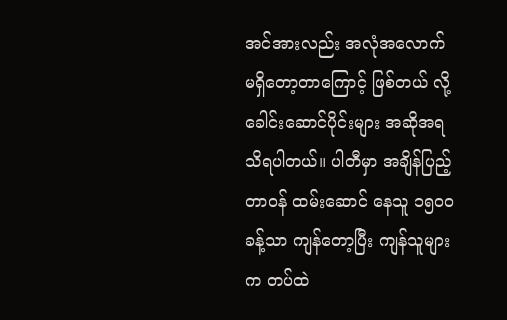အင်အားလည်း အလုံအလောက် မရှိတော့တာကြောင့် ဖြစ်တယ် လို့ ခေါင်းဆောင်ပိုင်းများ အဆိုအရ သိရပါတယ်။ ပါတီမှာ အချိန်ပြည့် တာဝန် ထမ်းဆောင် နေသူ ၁၅၀၀ ခန့်သာ ကျန်တော့ပြီး ကျန်သူများက တပ်ထဲ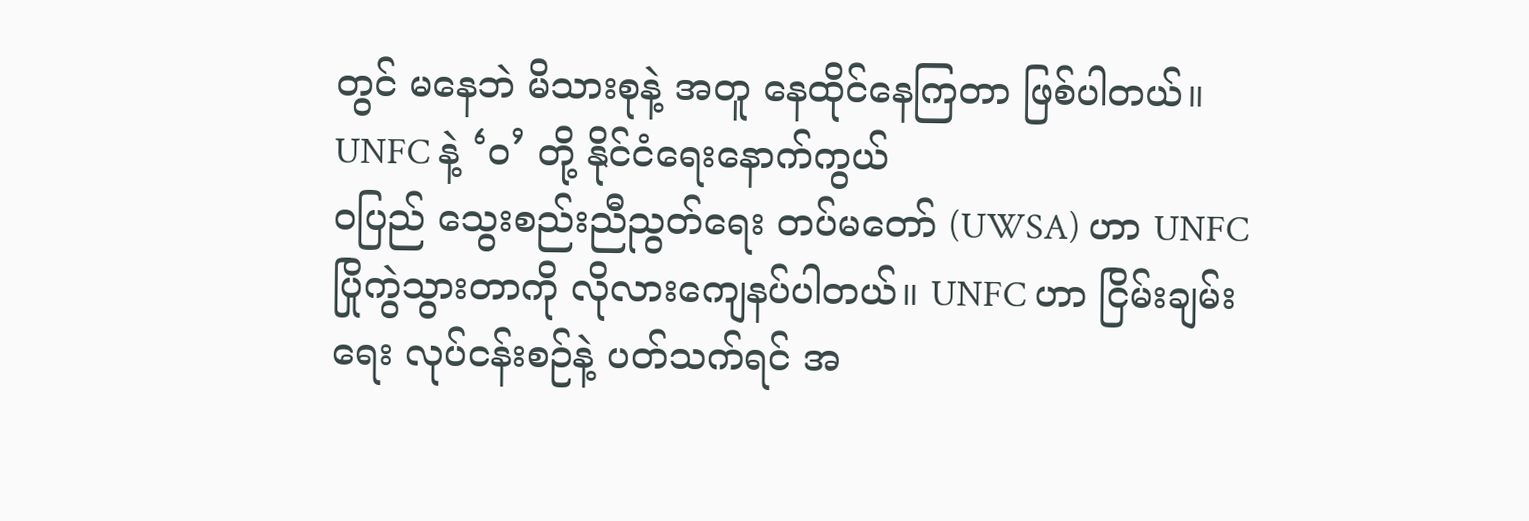တွင် မနေဘဲ မိသားစုနဲ့ အတူ နေထိုင်နေကြတာ ဖြစ်ပါတယ်။
UNFC နဲ့ ‘ဝ’ တို့ နိုင်ငံရေးနောက်ကွယ်
ဝပြည် သွေးစည်းညီညွတ်ရေး တပ်မတော် (UWSA) ဟာ UNFC ပြိုကွဲသွားတာကို လိုလားကျေနပ်ပါတယ်။ UNFC ဟာ ငြိမ်းချမ်းရေး လုပ်ငန်းစဉ်နဲ့ ပတ်သက်ရင် အ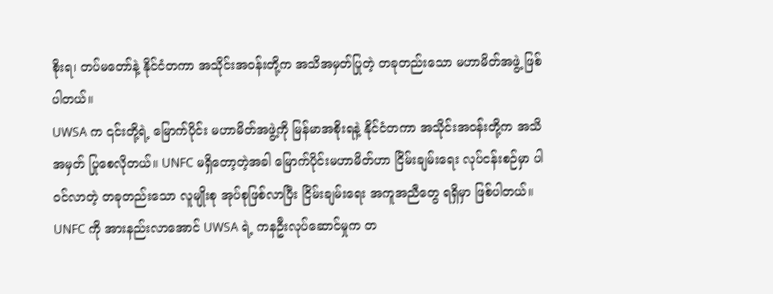စိုးရ၊ တပ်မတော်နဲ့ နိုင်ငံတကာ အသိုင်းအဝန်းတို့က အသိအမှတ်ပြုတဲ့ တခုတည်းသော မဟာမိတ်အဖွဲ့ ဖြစ်ပါတယ်။
UWSA က ၎င်းတို့ရဲ့ မြောက်ပိုင်း မဟာမိတ်အဖွဲ့ကို မြန်မာအစိုးရနဲ့ နိုင်ငံတကာ အသိုင်းအဝန်းတို့က အသိအမှတ် ပြုစေလိုတယ်။ UNFC မရှိတော့တဲ့အခါ မြောက်ပိုင်းမဟာမိတ်ဟာ ငြိမ်းချမ်းရေး လုပ်ငန်းစဉ်မှာ ပါဝင်လာတဲ့ တခုတည်းသော လူမျိုးစု အုပ်စုဖြစ်လာပြီး ငြိမ်းချမ်းရေး အကူအညီတွေ ရရှိမှာ ဖြစ်ပါတယ်။
UNFC ကို အားနည်းလာအောင် UWSA ရဲ့ ကနဦးလုပ်ဆောင်မှုက တ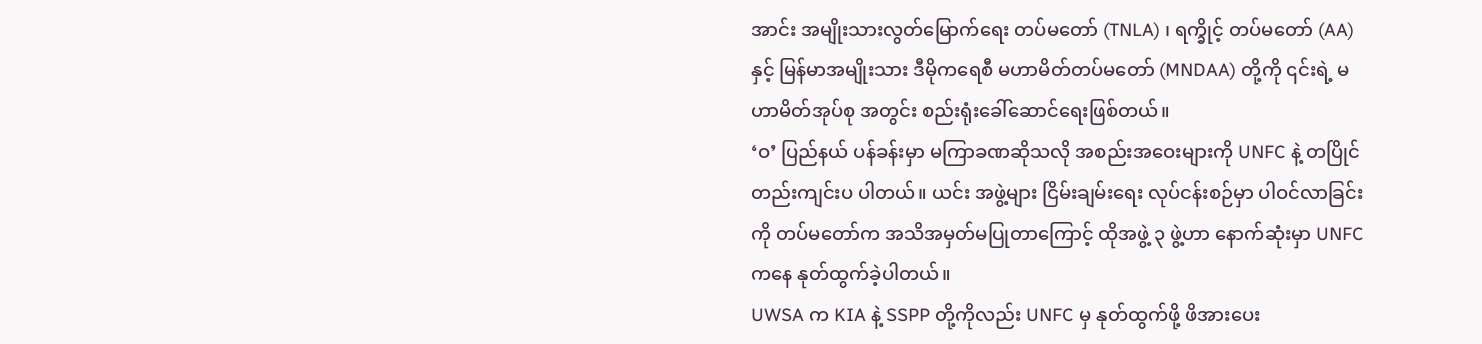အာင်း အမျိုးသားလွတ်မြောက်ရေး တပ်မတော် (TNLA) ၊ ရက္ခိုင့် တပ်မတော် (AA) နှင့် မြန်မာအမျိုးသား ဒီမိုကရေစီ မဟာမိတ်တပ်မတော် (MNDAA) တို့ကို ၎င်းရဲ့ မဟာမိတ်အုပ်စု အတွင်း စည်းရုံးခေါ်ဆောင်ရေးဖြစ်တယ်။
‘ဝ’ ပြည်နယ် ပန်ခန်းမှာ မကြာခဏဆိုသလို အစည်းအဝေးများကို UNFC နဲ့ တပြိုင်တည်းကျင်းပ ပါတယ်။ ယင်း အဖွဲ့များ ငြိမ်းချမ်းရေး လုပ်ငန်းစဉ်မှာ ပါဝင်လာခြင်းကို တပ်မတော်က အသိအမှတ်မပြုတာကြောင့် ထိုအဖွဲ့ ၃ ဖွဲ့ဟာ နောက်ဆုံးမှာ UNFC ကနေ နုတ်ထွက်ခဲ့ပါတယ်။
UWSA က KIA နဲ့ SSPP တို့ကိုလည်း UNFC မှ နုတ်ထွက်ဖို့ ဖိအားပေး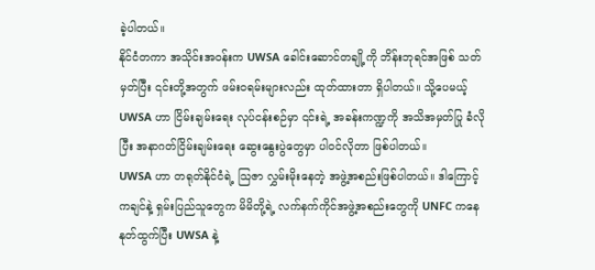ခဲ့ပါတယ်။
နိုင်ငံတကာ အသိုင်းအဝန်းက UWSA ခေါင်းဆောင်တချို့ကို ဘိန်းဘုရင်အဖြစ် သတ်မှတ်ပြီး ၎င်းတို့အတွက် ဖမ်းဝရမ်းများလည်း ထုတ်ထားတာ ရှိပါတယ်။ သို့ပေမယ့် UWSA ဟာ ငြိမ်းချမ်းရေး လုပ်ငန်းစဉ်မှာ ၎င်းရဲ့ အခန်းကဏ္ဍကို အသိအမှတ်ပြု ခံလိုပြီး အနာဂတ်ငြိမ်းချမ်းရေး ဆွေးနွေးပွဲတွေမှာ ပါဝင်လိုတာ ဖြစ်ပါတယ်။
UWSA ဟာ တရုတ်နိုင်ငံရဲ့ သြဇာ လွှမ်းမိုးနေတဲ့ အဖွဲ့အစည်းဖြစ်ပါတယ်။ ဒါကြောင့် ကချင်နဲ့ ရှမ်းပြည်သူတွေက မိမိတို့ရဲ့ လက်နက်ကိုင်အဖွဲ့အစည်းတွေကို UNFC ကနေ နုတ်ထွက်ပြီး UWSA နဲ့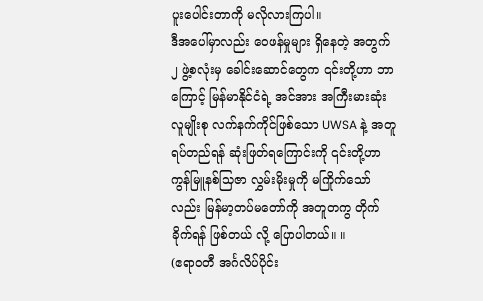ပူးပေါင်းတာကို မလိုလားကြပါ။
ဒီအပေါ်မှာလည်း ဝေဖန်မှုများ ရှိနေတဲ့ အတွက် ၂ ဖွဲ့စလုံးမှ ခေါင်းဆောင်တွေက ၎င်းတို့ဟာ ဘာကြောင့် မြန်မာနိုင်ငံရဲ့ အင်အား အကြီးမားဆုံး လူမျိုးစု လက်နက်ကိုင်ဖြစ်သော UWSA နဲ့ အတူရပ်တည်ရန် ဆုံးဖြတ်ရကြောင်းကို ၎င်းတို့ဟာ ကွန်မြူနစ်သြဇာ လွှမ်းမိုးမှုကို မကြိုက်သော်လည်း မြန်မာ့တပ်မတော်ကို အတူတကွ တိုက်ခိုက်ရန် ဖြစ်တယ် လို့ ပြောပါတယ်။ ။
(ဧရာဝတီ အင်္ဂလိပ်ပိုင်း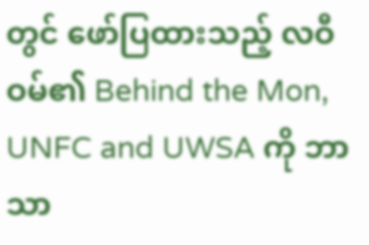တွင် ဖော်ပြထားသည့် လဝီဝမ်၏ Behind the Mon, UNFC and UWSA ကို ဘာသာ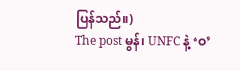ပြန်သည်။)
The post မွန်၊ UNFC နဲ့ ‘ဝ’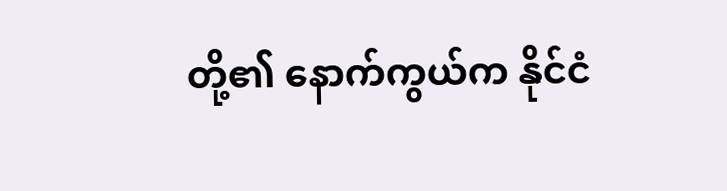တို့၏ နောက်ကွယ်က နိုင်ငံ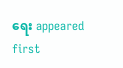ရေး appeared first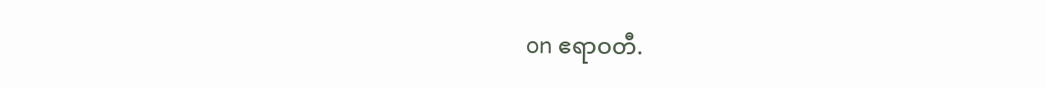on ဧရာဝတီ.